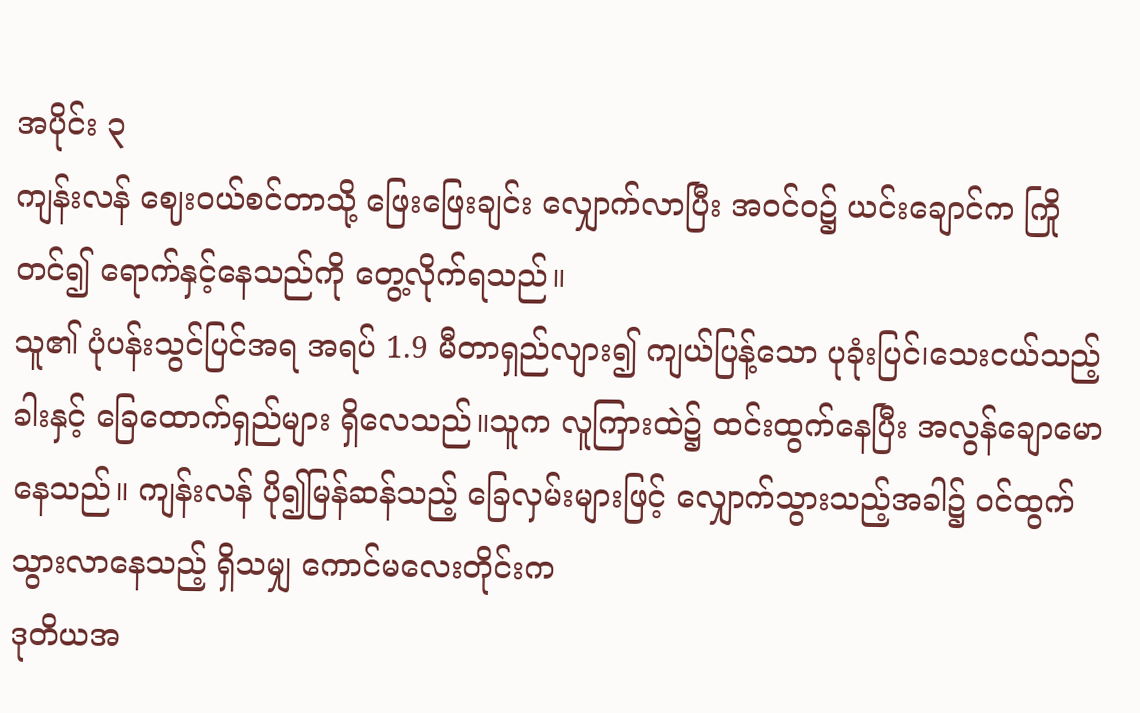အပိုင်း ၃
ကျန်းလန် ဈေးဝယ်စင်တာသို့ ဖြေးဖြေးချင်း လျှောက်လာပြီး အဝင်ဝ၌ ယင်းချောင်က ကြိုတင်၍ ရောက်နှင့်နေသည်ကို တွေ့လိုက်ရသည်။
သူ၏ ပုံပန်းသွင်ပြင်အရ အရပ် 1.9 မီတာရှည်လျား၍ ကျယ်ပြန့်သော ပုခုံးပြင်၊သေးငယ်သည့် ခါးနှင့် ခြေထောက်ရှည်များ ရှိလေသည်။သူက လူကြားထဲ၌ ထင်းထွက်နေပြီး အလွန်ချောမောနေသည်။ ကျန်းလန် ပို၍မြန်ဆန်သည့် ခြေလှမ်းများဖြင့် လျှောက်သွားသည့်အခါ၌ ဝင်ထွက်သွားလာနေသည့် ရှိသမျှ ကောင်မလေးတိုင်းက
ဒုတိယအ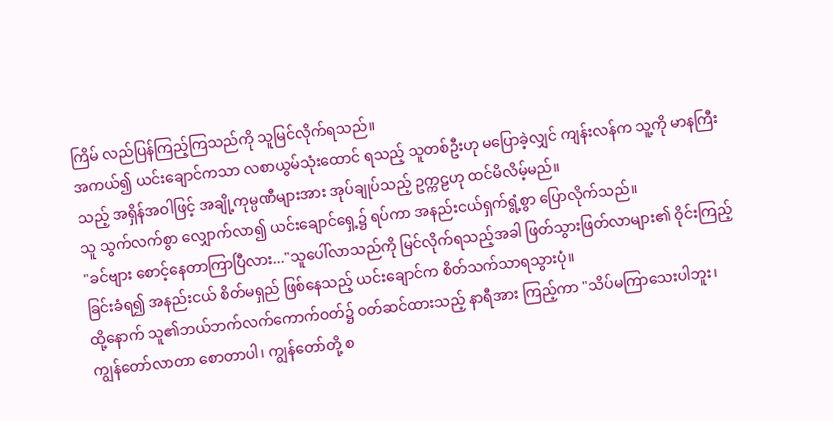ကြိမ် လည်ပြန်ကြည့်ကြသည်ကို သူမြင်လိုက်ရသည်။
အကယ်၍ ယင်းချောင်ကသာ လစာယွမ်သုံးထောင် ရသည့် သူတစ်ဦးဟု မပြောခဲ့လျှင် ကျန်းလန်က သူ့ကို မာနကြီးသည့် အရှိန်အဝါဖြင့် အချို့ကုမ္ပဏီများအား အုပ်ချုပ်သည့် ဥက္ကဠဟု ထင်မိလိမ့်မည်။
သူ သွက်လက်စွာ လျှောက်လာ၍ ယင်းချောင်ရှေ့၌ ရပ်ကာ အနည်းငယ်ရှက်ရွံ့စွာ ပြောလိုက်သည်။
"ခင်ဗျား စောင့်နေတာကြာပြီလား..."သူပေါ်လာသည်ကို မြင်လိုက်ရသည့်အခါ ဖြတ်သွားဖြတ်လာများ၏ ဝိုင်းကြည့်ခြင်းခံရ၍ အနည်းငယ် စိတ်မရှည် ဖြစ်နေသည့် ယင်းချောင်က စိတ်သက်သာရသွားပုံ။
ထို့နောက် သူ၏ဘယ်ဘက်လက်ကောက်ဝတ်၌ ဝတ်ဆင်ထားသည့် နာရီအား ကြည့်ကာ "သိပ်မကြာသေးပါဘူး၊ ကျွန်တော်လာတာ စောတာပါ၊ ကျွန်တော်တို့ စ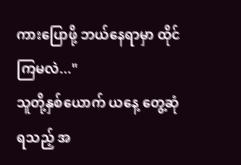ကားပြောဖို့ ဘယ်နေရာမှာ ထိုင်ကြမလဲ..."
သူတို့နှစ်ယောက် ယနေ့ တွေ့ဆုံရသည့် အ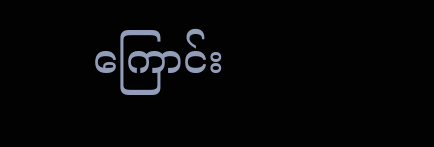ကြောင်း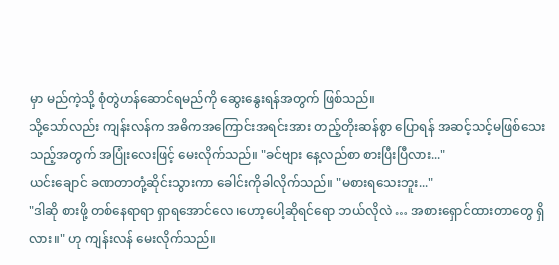မှာ မည်ကဲ့သို့ စုံတွဲဟန်ဆောင်ရမည်ကို ဆွေးနွေးရန်အတွက် ဖြစ်သည်။
သို့သော်လည်း ကျန်းလန်က အဓိကအကြောင်းအရင်းအား တည့်တိုးဆန်စွာ ပြောရန် အဆင့်သင့်မဖြစ်သေးသည့်အတွက် အပြုံးလေးဖြင့် မေးလိုက်သည်။ "ခင်ဗျား နေ့လည်စာ စားပြီးပြီလား..."
ယင်းချောင် ခဏတာတုံ့ဆိုင်းသွားကာ ခေါင်းကိုခါလိုက်သည်။ "မစားရသေးဘူး..."
"ဒါဆို စားဖို့ တစ်နေရာရာ ရှာရအောင်လေ ၊ဟော့ပေါ့ဆိုရင်ရော ဘယ်လိုလဲ … အစားရှောင်ထားတာတွေ ရှိလား။" ဟု ကျန်းလန် မေးလိုက်သည်။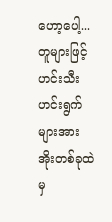ဟော့ပေါ့...တူများဖြင့် ဟင်းသီးဟင်းရွက်များအား အိုးတစ်ခုထဲမှ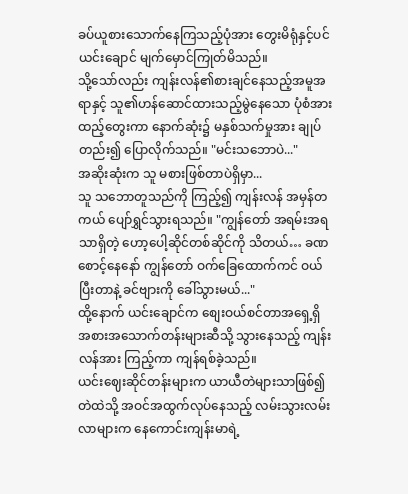ခပ်ယူစားသောက်နေကြသည့်ပုံအား တွေးမိရုံနှင့်ပင် ယင်းချောင် မျက်မှောင်ကြုတ်မိသည်။
သို့သော်လည်း ကျန်းလန်၏စားချင်နေသည့်အမူအရာနှင့် သူ၏ဟန်ဆောင်ထားသည့်မွဲနေသော ပုံစံအားထည့်တွေးကာ နောက်ဆုံး၌ မနှစ်သက်မှုအား ချုပ်တည်း၍ ပြောလိုက်သည်။ "မင်းသဘောပဲ..."
အဆိုးဆုံးက သူ မစားဖြစ်တာပဲရှိမှာ...
သူ သဘောတူသည်ကို ကြည့်၍ ကျန်းလန် အမှန်တကယ် ပျော်ရွှင်သွားရသည်။ "ကျွန်တော် အရမ်းအရသာရှိတဲ့ ဟော့ပေါ့ဆိုင်တစ်ဆိုင်ကို သိတယ်… ခဏစောင့်နေနော် ကျွန်တော် ဝက်ခြေထောက်ကင် ဝယ်ပြီးတာနဲ့ ခင်ဗျားကို ခေါ်သွားမယ်..."
ထို့နောက် ယင်းချောင်က စျေးဝယ်စင်တာအရှေ့ရှိ အစားအသောက်တန်းများဆီသို့ သွားနေသည့် ကျန်းလန်အား ကြည့်ကာ ကျန်ရစ်ခဲ့သည်။
ယင်းဈေးဆိုင်တန်းများက ယာယီတဲများသာဖြစ်၍ တဲထဲသို့ အဝင်အထွက်လုပ်နေသည့် လမ်းသွားလမ်းလာများက နေကောင်းကျန်းမာရဲ့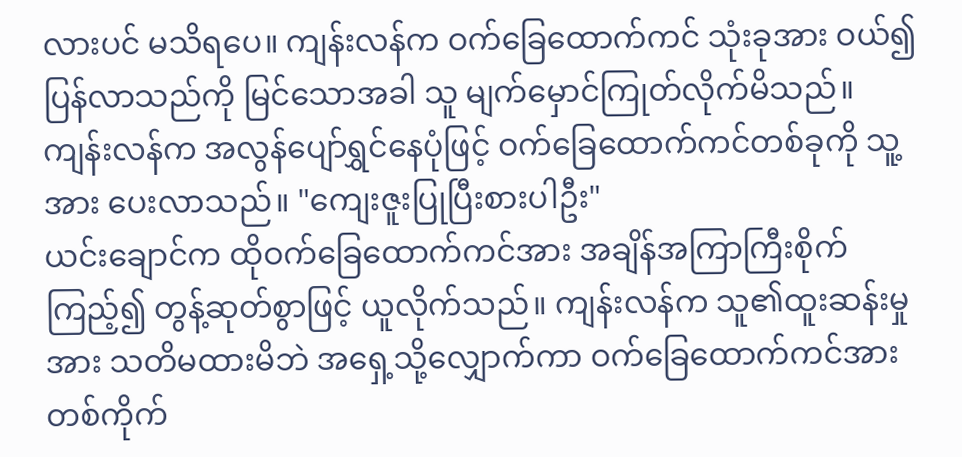လားပင် မသိရပေ။ ကျန်းလန်က ဝက်ခြေထောက်ကင် သုံးခုအား ဝယ်၍ ပြန်လာသည်ကို မြင်သောအခါ သူ မျက်မှောင်ကြုတ်လိုက်မိသည်။
ကျန်းလန်က အလွန်ပျော်ရွှင်နေပုံဖြင့် ဝက်ခြေထောက်ကင်တစ်ခုကို သူ့အား ပေးလာသည်။ "ကျေးဇူးပြုပြီးစားပါဦး"
ယင်းချောင်က ထိုဝက်ခြေထောက်ကင်အား အချိန်အကြာကြီးစိုက်ကြည့်၍ တွန့်ဆုတ်စွာဖြင့် ယူလိုက်သည်။ ကျန်းလန်က သူ၏ထူးဆန်းမှုအား သတိမထားမိဘဲ အရှေ့သို့လျှောက်ကာ ဝက်ခြေထောက်ကင်အား တစ်ကိုက်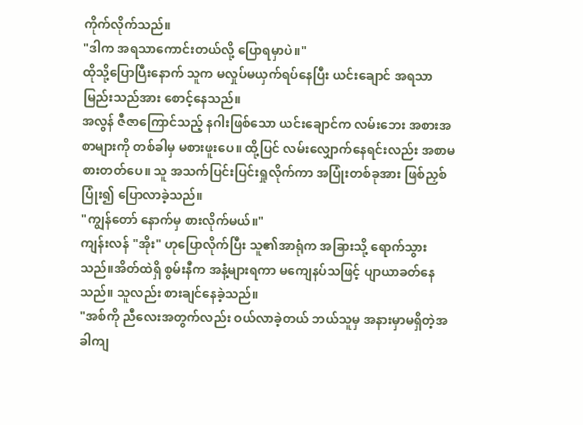ကိုက်လိုက်သည်။
"ဒါက အရသာကောင်းတယ်လို့ ပြောရမှာပဲ။"
ထိုသို့ပြောပြီးနောက် သူက မလှုပ်မယှက်ရပ်နေပြီး ယင်းချောင် အရသာမြည်းသည်အား စောင့်နေသည်။
အလွန် ဇီဇာကြောင်သည့် နဂါးဖြစ်သော ယင်းချောင်က လမ်းဘေး အစားအစာများကို တစ်ခါမှ မစားဖူးပေ။ ထို့ပြင် လမ်းလျှောက်နေရင်းလည်း အစာမစားတတ်ပေ။ သူ အသက်ပြင်းပြင်းရှုလိုက်ကာ အပြုံးတစ်ခုအား ဖြစ်ညှစ်ပြုံး၍ ပြောလာခဲ့သည်။
"ကျွန်တော် နောက်မှ စားလိုက်မယ်။"
ကျန်းလန် "အိုး" ဟုပြောလိုက်ပြီး သူ၏အာရုံက အခြားသို့ ရောက်သွားသည်။အိတ်ထဲရှိ စွမ်းနီက အနံ့များရကာ မကျေနပ်သဖြင့် ပျာယာခတ်နေသည်။ သူလည်း စားချင်နေခဲ့သည်။
"အစ်ကို ညီလေးအတွက်လည်း ဝယ်လာခဲ့တယ် ဘယ်သူမှ အနားမှာမရှိတဲ့အခါကျ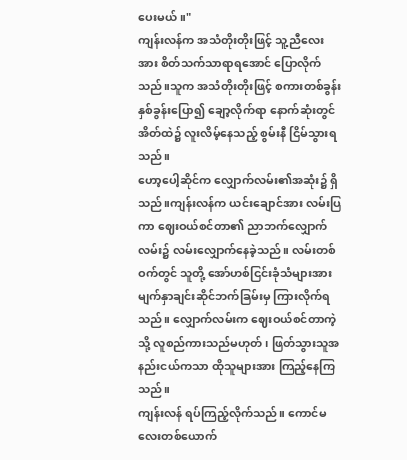ပေးမယ်။"
ကျန်းလန်က အသံတိုးတိုးဖြင့် သူ့ညီလေးအား စိတ်သက်သာရာရအောင် ပြောလိုက်သည်။သူက အသံတိုးတိုးဖြင့် စကားတစ်ခွန်းနှစ်ခွန်းပြော၍ ချော့လိုက်ရာ နောက်ဆုံးတွင် အိတ်ထဲ၌ လူးလိမ့်နေသည့် စွမ်းနီ ငြိမ်သွားရသည်။
ဟော့ပေါ့ဆိုင်က လျှောက်လမ်း၏အဆုံး၌ ရှိသည်။ကျန်းလန်က ယင်းချောင်အား လမ်းပြကာ ဈေးဝယ်စင်တာ၏ ညာဘက်လျှောက်လမ်း၌ လမ်းလျှောက်နေခဲ့သည်။ လမ်းတစ်ဝက်တွင် သူတို့ အော်ဟစ်ငြင်းခုံသံများအား မျက်နှာချင်းဆိုင်ဘက်ခြမ်းမှ ကြားလိုက်ရသည်။ လျှောက်လမ်းက ဈေးဝယ်စင်တာကဲ့သို့ လူစည်ကားသည်မဟုတ်၊ ဖြတ်သွားသူအနည်းငယ်ကသာ ထိုသူများအား ကြည့်နေကြသည်။
ကျန်းလန် ရပ်ကြည့်လိုက်သည်။ ကောင်မလေးတစ်ယောက်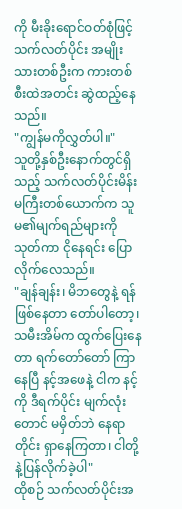ကို မီးခိုးရောင်ဝတ်စုံဖြင့် သက်လတ်ပိုင်း အမျိုးသားတစ်ဦးက ကားတစ်စီးထဲအတင်း ဆွဲထည့်နေသည်။
"ကျွန်မကိုလွှတ်ပါ။"
သူတို့နှစ်ဦးနောက်တွင်ရှိသည့် သက်လတ်ပိုင်းမိန်းမကြီးတစ်ယောက်က သူမ၏မျက်ရည်များကို သုတ်ကာ ငိုနေရင်း ပြောလိုက်လေသည်။
"ချန်ချန်း၊ မိဘတွေနဲ့ ရန်ဖြစ်နေတာ တော်ပါတော့၊သမီးအိမ်က ထွက်ပြေးနေတာ ရက်တော်တော် ကြာနေပြီ နင့်အဖေနဲ့ ငါက နင့်ကို ဒီရက်ပိုင်း မျက်လုံးတောင် မမှိတ်ဘဲ နေရာတိုင်း ရှာနေကြတာ၊ ငါတို့နဲ့ပြန်လိုက်ခဲ့ပါ"
ထိုစဉ် သက်လတ်ပိုင်းအ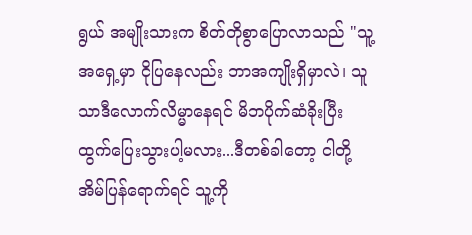ရွယ် အမျိုးသားက စိတ်တိုစွာပြောလာသည် "သူ့အရှေ့မှာ ငိုပြနေလည်း ဘာအကျိုးရှိမှာလဲ၊ သူသာဒီလောက်လိမ္မာနေရင် မိဘပိုက်ဆံခိုးပြီး ထွက်ပြေးသွားပါ့မလား...ဒီတစ်ခါတော့ ငါတို့အိမ်ပြန်ရောက်ရင် သူ့ကို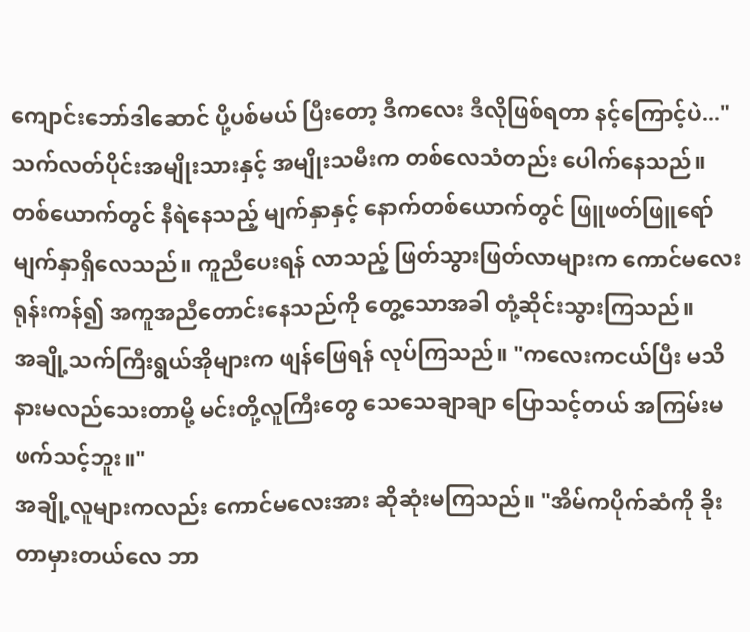ကျောင်းဘော်ဒါဆောင် ပို့ပစ်မယ် ပြီးတော့ ဒီကလေး ဒီလိုဖြစ်ရတာ နင့်ကြောင့်ပဲ..."
သက်လတ်ပိုင်းအမျိုးသားနှင့် အမျိုးသမီးက တစ်လေသံတည်း ပေါက်နေသည်။ တစ်ယောက်တွင် နီရဲနေသည့် မျက်နှာနှင့် နောက်တစ်ယောက်တွင် ဖြူဖတ်ဖြူရော် မျက်နှာရှိလေသည်။ ကူညီပေးရန် လာသည့် ဖြတ်သွားဖြတ်လာများက ကောင်မလေး ရုန်းကန်၍ အကူအညီတောင်းနေသည်ကို တွေ့သောအခါ တုံ့ဆိုင်းသွားကြသည်။
အချို့သက်ကြီးရွယ်အိုများက ဖျန်ဖြေရန် လုပ်ကြသည်။ "ကလေးကငယ်ပြီး မသိနားမလည်သေးတာမို့ မင်းတို့လူကြီးတွေ သေသေချာချာ ပြောသင့်တယ် အကြမ်းမဖက်သင့်ဘူး။"
အချို့လူများကလည်း ကောင်မလေးအား ဆိုဆုံးမကြသည်။ "အိမ်ကပိုက်ဆံကို ခိုးတာမှားတယ်လေ ဘာ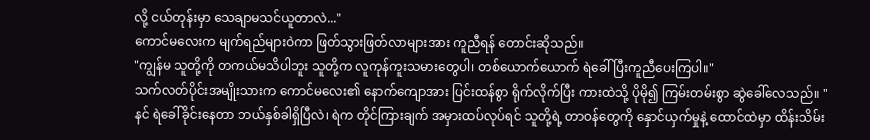လို့ ငယ်တုန်းမှာ သေချာမသင်ယူတာလဲ..."
ကောင်မလေးက မျက်ရည်များဝဲကာ ဖြတ်သွားဖြတ်လာများအား ကူညီရန် တောင်းဆိုသည်။
"ကျွန်မ သူတို့ကို တကယ်မသိပါဘူး သူတို့က လူကုန်ကူးသမားတွေပါ၊ တစ်ယောက်ယောက် ရဲခေါ်ပြီးကူညီပေးကြပါ။"
သက်လတ်ပိုင်းအမျိုးသားက ကောင်မလေး၏ နောက်ကျောအား ပြင်းထန်စွာ ရိုက်လိုက်ပြီး ကားထဲသို့ ပိုမို၍ ကြမ်းတမ်းစွာ ဆွဲခေါ်လေသည်။ "နင် ရဲခေါ်ခိုင်းနေတာ ဘယ်နှစ်ခါရှိပြီလဲ၊ ရဲက တိုင်ကြားချက် အမှားထပ်လုပ်ရင် သူတို့ရဲ့ တာဝန်တွေကို နှောင်ယှက်မှုနဲ့ ထောင်ထဲမှာ ထိန်းသိမ်း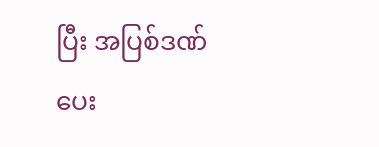ပြီး အပြစ်ဒဏ်ပေး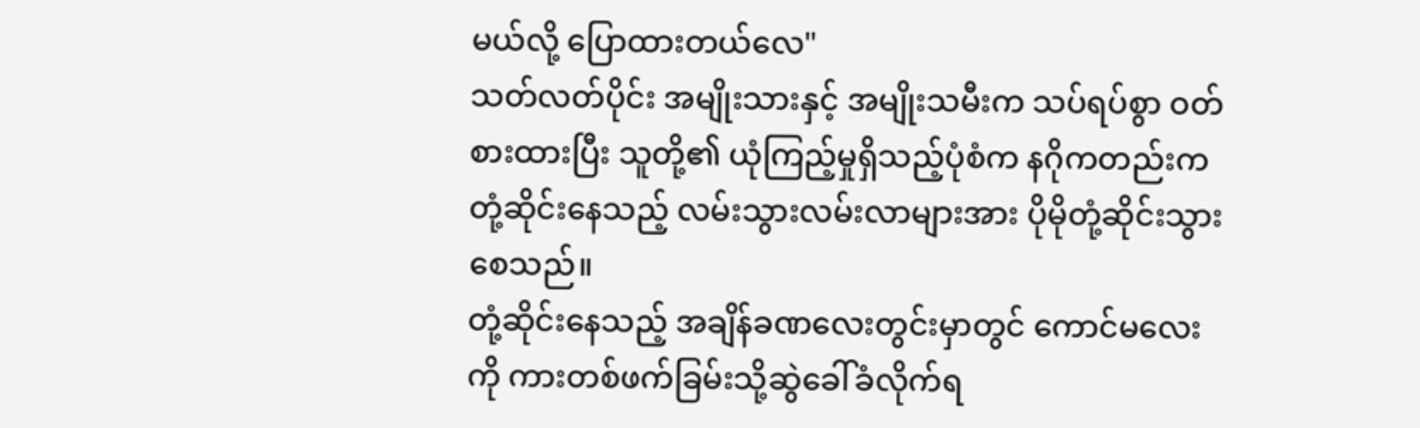မယ်လို့ ပြောထားတယ်လေ"
သတ်လတ်ပိုင်း အမျိုးသားနှင့် အမျိုးသမီးက သပ်ရပ်စွာ ဝတ်စားထားပြီး သူတို့၏ ယုံကြည့်မှုရှိသည့်ပုံစံက နဂိုကတည်းက တုံ့ဆိုင်းနေသည့် လမ်းသွားလမ်းလာများအား ပိုမိုတုံ့ဆိုင်းသွားစေသည်။
တုံ့ဆိုင်းနေသည့် အချိန်ခဏလေးတွင်းမှာတွင် ကောင်မလေးကို ကားတစ်ဖက်ခြမ်းသို့ဆွဲခေါ်ခံလိုက်ရ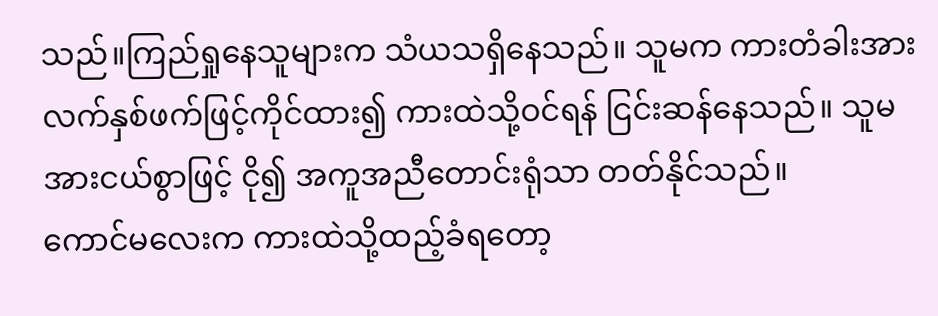သည်။ကြည်ရှုနေသူများက သံယသရှိနေသည်။ သူမက ကားတံခါးအား လက်နှစ်ဖက်ဖြင့်ကိုင်ထား၍ ကားထဲသို့ဝင်ရန် ငြင်းဆန်နေသည်။ သူမ အားငယ်စွာဖြင့် ငို၍ အကူအညီတောင်းရုံသာ တတ်နိုင်သည်။
ကောင်မလေးက ကားထဲသို့ထည့်ခံရတော့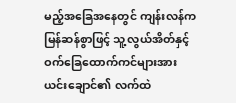မည့်အခြေအနေတွင် ကျန်းလန်က မြန်ဆန်စွာဖြင့် သူ့လွယ်အိတ်နှင့်ဝက်ခြေထောက်ကင်များအားယင်းချောင်၏ လက်ထဲ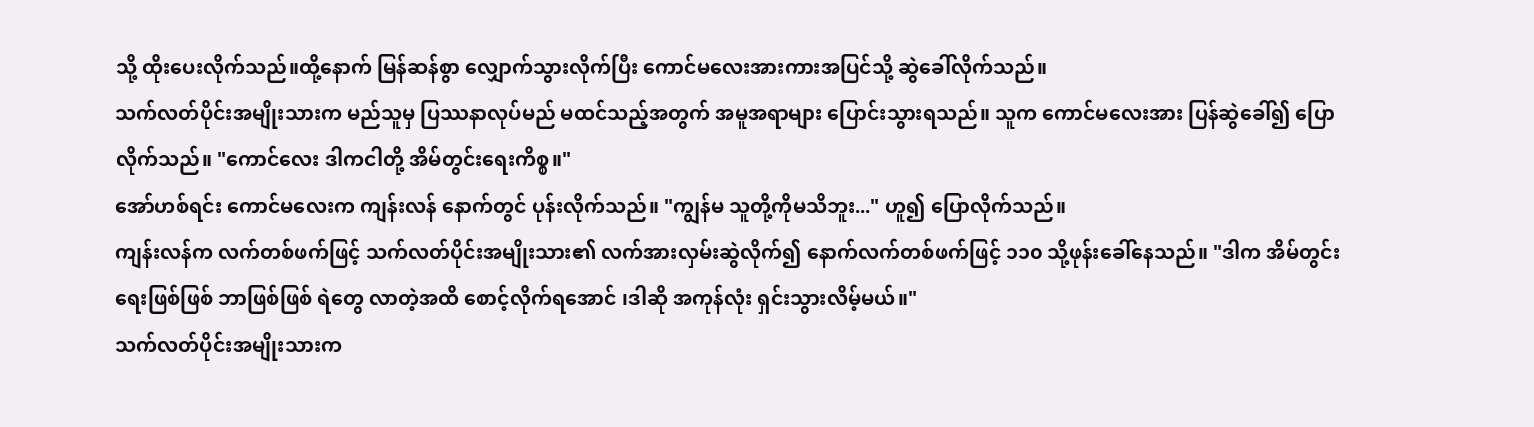သို့ ထိုးပေးလိုက်သည်။ထို့နောက် မြန်ဆန်စွာ လျှောက်သွားလိုက်ပြီး ကောင်မလေးအားကားအပြင်သို့ ဆွဲခေါ်လိုက်သည်။
သက်လတ်ပိုင်းအမျိုးသားက မည်သူမှ ပြဿနာလုပ်မည် မထင်သည့်အတွက် အမူအရာများ ပြောင်းသွားရသည်။ သူက ကောင်မလေးအား ပြန်ဆွဲခေါ်၍ ပြောလိုက်သည်။ "ကောင်လေး ဒါကငါတို့ အိမ်တွင်းရေးကိစ္စ။"
အော်ဟစ်ရင်း ကောင်မလေးက ကျန်းလန် နောက်တွင် ပုန်းလိုက်သည်။ "ကျွန်မ သူတို့ကိုမသိဘူး..." ဟူ၍ ပြောလိုက်သည်။
ကျန်းလန်က လက်တစ်ဖက်ဖြင့် သက်လတ်ပိုင်းအမျိုးသား၏ လက်အားလှမ်းဆွဲလိုက်၍ နောက်လက်တစ်ဖက်ဖြင့် ၁၁၀ သို့ဖုန်းခေါ်နေသည်။ "ဒါက အိမ်တွင်းရေးဖြစ်ဖြစ် ဘာဖြစ်ဖြစ် ရဲတွေ လာတဲ့အထိ စောင့်လိုက်ရအောင် ၊ဒါဆို အကုန်လုံး ရှင်းသွားလိမ့်မယ်။"
သက်လတ်ပိုင်းအမျိုးသားက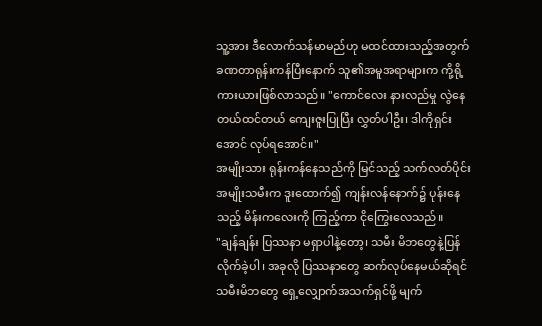သူ့အား ဒီလောက်သန်မာမည်ဟု မထင်ထားသည့်အတွက် ခဏတာရုန်းကန်ပြီးနောက် သူ၏အမူအရာများက ကို့ရို့ကားယားဖြစ်လာသည်။ "ကောင်လေး နားလည်မှု လွဲနေတယ်ထင်တယ် ကျေးဇူးပြုပြီး လွှတ်ပါဦး၊ ဒါကိုရှင်းအောင် လုပ်ရအောင်။"
အမျိုးသား ရုန်းကန်နေသည်ကို မြင်သည့် သက်လတ်ပိုင်းအမျိုးသမီးက ဒူးထောက်၍ ကျန်းလန်နောက်၌ ပုန်းနေသည့် မိန်းကလေးကို ကြည့်ကာ ငိုကြွေးလေသည်။
"ချန်ချန်း ပြဿနာ မရှာပါနဲ့တော့၊ သမီး မိဘတွေနဲ့ပြန်လိုက်ခဲ့ပါ၊ အခုလို ပြဿနာတွေ ဆက်လုပ်နေမယ်ဆိုရင် သမီးမိဘတွေ ရှေ့လျှောက်အသက်ရှင်ဖို့ မျက်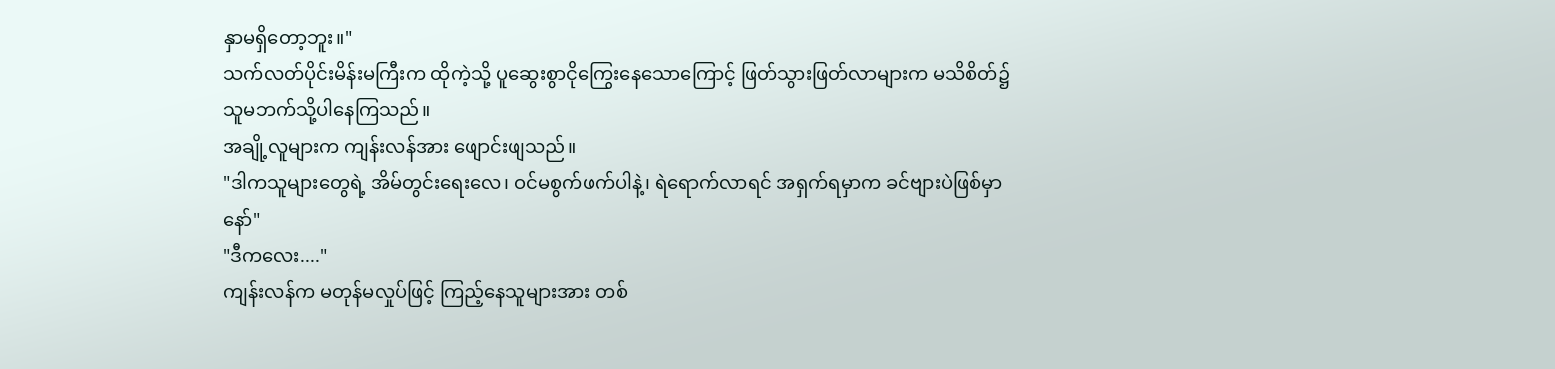နှာမရှိတော့ဘူး။"
သက်လတ်ပိုင်းမိန်းမကြီးက ထိုကဲ့သို့ ပူဆွေးစွာငိုကြွေးနေသောကြောင့် ဖြတ်သွားဖြတ်လာများက မသိစိတ်၌ သူမဘက်သို့ပါနေကြသည်။
အချို့လူများက ကျန်းလန်အား ဖျောင်းဖျသည်။
"ဒါကသူများတွေရဲ့ အိမ်တွင်းရေးလေ၊ ဝင်မစွက်ဖက်ပါနဲ့၊ ရဲရောက်လာရင် အရှက်ရမှာက ခင်ဗျားပဲဖြစ်မှာနော်"
"ဒီကလေး...."
ကျန်းလန်က မတုန်မလှုပ်ဖြင့် ကြည့်နေသူများအား တစ်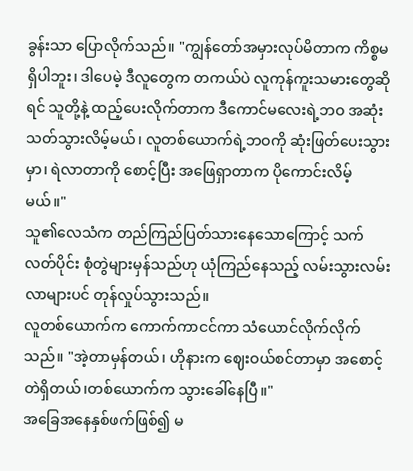ခွန်းသာ ပြောလိုက်သည်။ "ကျွန်တော်အမှားလုပ်မိတာက ကိစ္စမရှိပါဘူး၊ ဒါပေမဲ့ ဒီလူတွေက တကယ်ပဲ လူကုန်ကူးသမားတွေဆိုရင် သူတို့နဲ့ ထည့်ပေးလိုက်တာက ဒီကောင်မလေးရဲ့ဘဝ အဆုံးသတ်သွားလိမ့်မယ်၊ လူတစ်ယောက်ရဲ့ဘဝကို ဆုံးဖြတ်ပေးသွားမှာ၊ ရဲလာတာကို စောင့်ပြီး အဖြေရှာတာက ပိုကောင်းလိမ့်မယ်။"
သူ၏လေသံက တည်ကြည်ပြတ်သားနေသောကြောင့် သက်လတ်ပိုင်း စုံတွဲများမှန်သည်ဟု ယုံကြည်နေသည့် လမ်းသွားလမ်းလာများပင် တုန်လှုပ်သွားသည်။
လူတစ်ယောက်က ကောက်ကာငင်ကာ သံယောင်လိုက်လိုက်သည်။ "အဲ့တာမှန်တယ်၊ ဟိုနားက ဈေးဝယ်စင်တာမှာ အစောင့်တဲရှိတယ်၊တစ်ယောက်က သွားခေါ်နေပြီ။"
အခြေအနေနှစ်ဖက်ဖြစ်၍ မ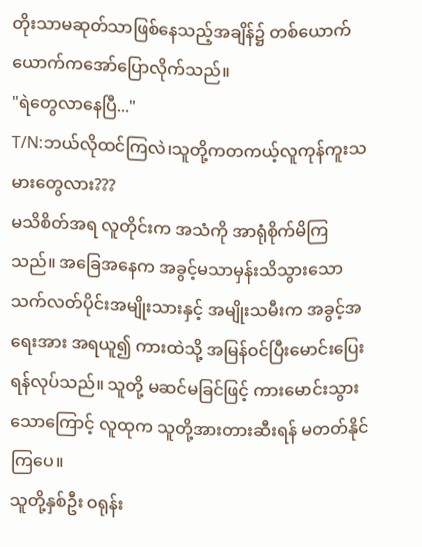တိုးသာမဆုတ်သာဖြစ်နေသည့်အချိန်၌ တစ်ယောက်ယောက်ကအော်ပြောလိုက်သည်။
"ရဲတွေလာနေပြီ..."
T/N:ဘယ်လိုထင်ကြလဲ၊သူတို့ကတကယ့်လူကုန်ကူးသမားတွေလား???
မသိစိတ်အရ လူတိုင်းက အသံကို အာရုံစိုက်မိကြသည်။ အခြေအနေက အခွင့်မသာမှန်းသိသွားသော သက်လတ်ပိုင်းအမျိုးသားနှင့် အမျိုးသမီးက အခွင့်အရေးအား အရယူ၍ ကားထဲသို့ အမြန်ဝင်ပြီးမောင်းပြေးရန်လုပ်သည်။ သူတို့ မဆင်မခြင်ဖြင့် ကားမောင်းသွားသောကြောင့် လူထုက သူတို့အားတားဆီးရန် မတတ်နိုင်ကြပေ။
သူတို့နှစ်ဦး ဝရုန်း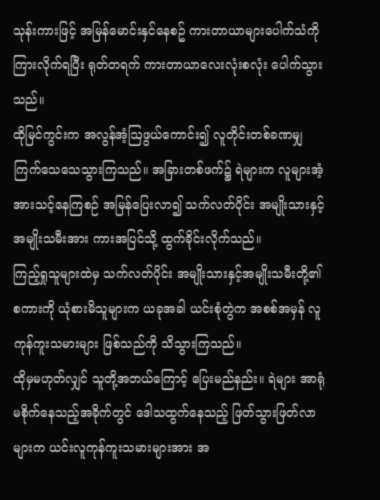သုန်းကားဖြင့် အမြန်မောင်းနှင်နေစဥ် ကားတာယာများပေါက်သံကို ကြားလိုက်ရပြီး ရုတ်တရက် ကားတာယာလေးလုံးစလုံး ပေါက်သွားသည်။
ထိုမြင်ကွင်းက အလွန်အံ့ဩဖွယ်ကောင်း၍ လူတိုင်းတစ်ခဏမျှ ကြက်သေသေသွားကြသည်။ အခြားတစ်ဖက်၌ ရဲများက လူများအံ့အားသင့်နေကြစဉ် အမြန်ပြေးလာ၍ သက်လတ်ပိုင်း အမျိုးသားနှင့်အမျိုးသမီးအား ကားအပြင်သို့ ထွက်ခိုင်းလိုက်သည်။
ကြည့်ရှုသူများထဲမှ သက်လတ်ပိုင်း အမျိုးသားနှင့်အမျိုးသမီးတို့၏ စကားကို ယုံစားမိသူများက ယခုအခါ ယင်းစုံတွဲက အစစ်အမှန် လူကုန်ကူးသမားများ ဖြစ်သည်ကို သိသွားကြသည်။
ထိုမှမဟုတ်လျှင် သူတို့အဘယ်ကြောင့် ပြေးမည်နည်း။ ရဲများ အာရုံမစိုက်နေသည့်အခိုက်တွင် ဒေါသထွက်နေသည့် ဖြတ်သွားဖြတ်လာများက ယင်းလူကုန်ကူးသမားများအား အ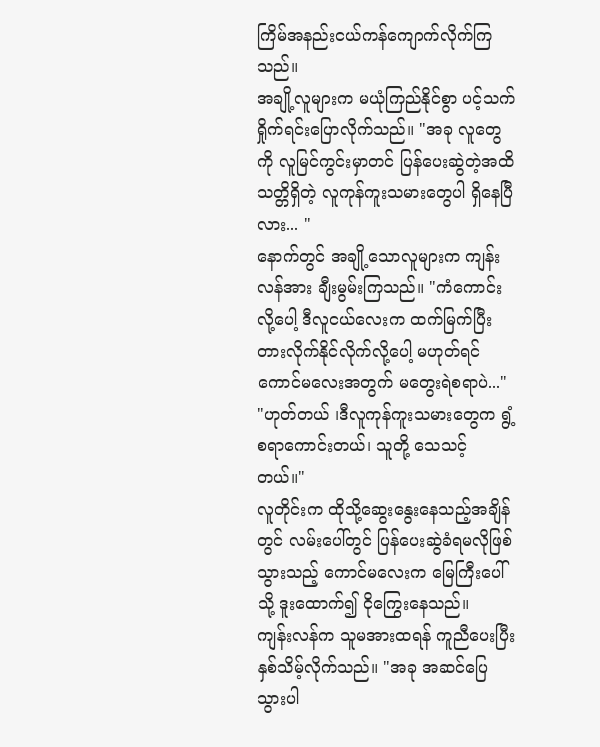ကြိမ်အနည်းငယ်ကန်ကျောက်လိုက်ကြသည်။
အချို့လူများက မယုံကြည်နိုင်စွာ ပင့်သက်ရှိုက်ရင်းပြောလိုက်သည်။ "အခု လူတွေကို လူမြင်ကွင်းမှာတင် ပြန်ပေးဆွဲတဲ့အထိ သတ္တိရှိတဲ့ လူကုန်ကူးသမားတွေပါ ရှိနေပြီလား... "
နောက်တွင် အချို့သောလူများက ကျန်းလန်အား ချီးမွမ်းကြသည်။ "ကံကောင်းလို့ပေါ့ ဒီလူငယ်လေးက ထက်မြက်ပြီး တားလိုက်နိုင်လိုက်လို့ပေါ့ မဟုတ်ရင် ကောင်မလေးအတွက် မတွေးရဲစရာပဲ..."
"ဟုတ်တယ် ၊ဒီလူကုန်ကူးသမားတွေက ရွံ့စရာကောင်းတယ်၊ သူတို့ သေသင့်တယ်။"
လူတိုင်းက ထိုသို့ဆွေးနွေးနေသည့်အချိန်တွင် လမ်းပေါ်တွင် ပြန်ပေးဆွဲခံရမလိုဖြစ်သွားသည့် ကောင်မလေးက မြေကြီးပေါ်သို့ ဒူးထောက်၍ ငိုကြွေးနေသည်။
ကျန်းလန်က သူမအားထရန် ကူညီပေးပြီး နှစ်သိမ့်လိုက်သည်။ "အခု အဆင်ပြေသွားပါ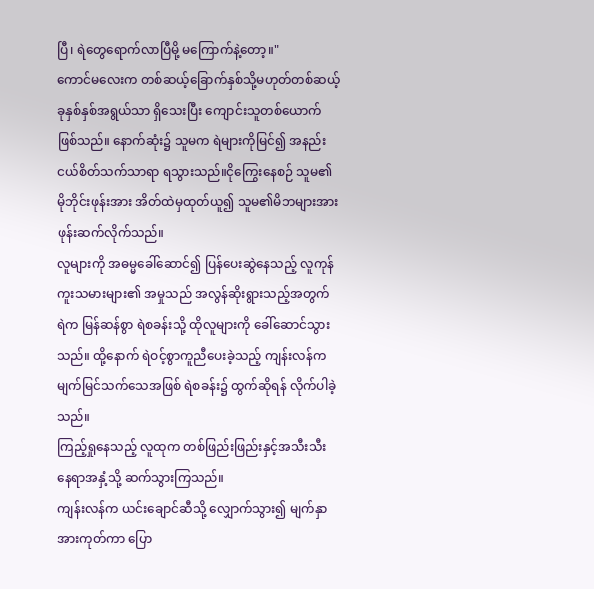ပြီ၊ ရဲတွေရောက်လာပြီမို့ မကြောက်နဲ့တော့။"
ကောင်မလေးက တစ်ဆယ့်ခြောက်နှစ်သို့မဟုတ်တစ်ဆယ့်ခုနှစ်နှစ်အရွယ်သာ ရှိသေးပြီး ကျောင်းသူတစ်ယောက်ဖြစ်သည်။ နောက်ဆုံး၌ သူမက ရဲများကိုမြင်၍ အနည်းငယ်စိတ်သက်သာရာ ရသွားသည်။ငိုကြွေးနေစဉ် သူမ၏ မိုဘိုင်းဖုန်းအား အိတ်ထဲမှထုတ်ယူ၍ သူမ၏မိဘများအား ဖုန်းဆက်လိုက်သည်။
လူများကို အဓမ္မခေါ်ဆောင်၍ ပြန်ပေးဆွဲနေသည့် လူကုန်ကူးသမားများ၏ အမှုသည် အလွန်ဆိုးရွားသည့်အတွက် ရဲက မြန်ဆန်စွာ ရဲစခန်းသို့ ထိုလူများကို ခေါ်ဆောင်သွားသည်။ ထို့နောက် ရဲဝင့်စွာကူညီပေးခဲ့သည့် ကျန်းလန်က မျက်မြင်သက်သေအဖြစ် ရဲစခန်း၌ ထွက်ဆိုရန် လိုက်ပါခဲ့သည်။
ကြည့်ရှုနေသည့် လူထုက တစ်ဖြည်းဖြည်းနှင့်အသီးသီး နေရာအနှံ့သို့ ဆက်သွားကြသည်။
ကျန်းလန်က ယင်းချောင်ဆီသို့ လျှောက်သွား၍ မျက်နှာအားကုတ်ကာ ပြော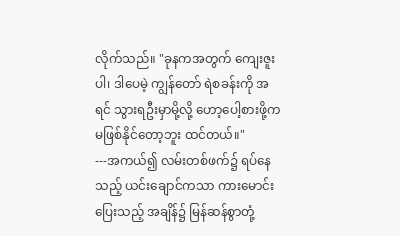လိုက်သည်။ "ခုနကအတွက် ကျေးဇူးပါ၊ ဒါပေမဲ့ ကျွန်တော် ရဲစခန်းကို အရင် သွားရဦးမှာမို့လို့ ဟော့ပေါ့စားဖို့က မဖြစ်နိုင်တော့ဘူး ထင်တယ်။"
---အကယ်၍ လမ်းတစ်ဖက်၌ ရပ်နေသည့် ယင်းချောင်ကသာ ကားမောင်းပြေးသည့် အချိန်၌ မြန်ဆန်စွာတုံ့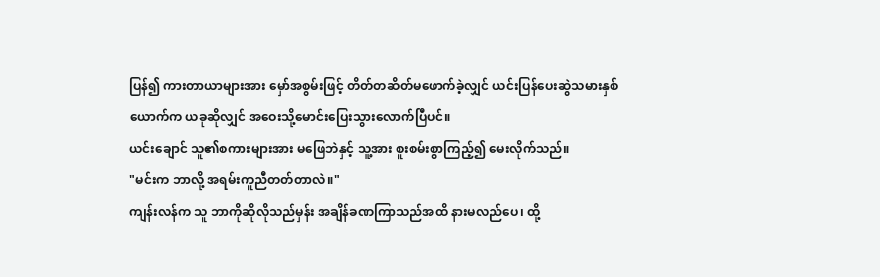ပြန်၍ ကားတာယာများအား မှော်အစွမ်းဖြင့် တိတ်တဆိတ်မဖောက်ခဲ့လျှင် ယင်းပြန်ပေးဆွဲသမားနှစ်ယောက်က ယခုဆိုလျှင် အဝေးသို့မောင်းပြေးသွားလောက်ပြီပင်။
ယင်းချောင် သူ၏စကားများအား မဖြေဘဲနှင့် သူ့အား စူးစမ်းစွာကြည့်၍ မေးလိုက်သည်။
"မင်းက ဘာလို့ အရမ်းကူညီတတ်တာလဲ။"
ကျန်းလန်က သူ ဘာကိုဆိုလိုသည်မှန်း အချိန်ခဏကြာသည်အထိ နားမလည်ပေ၊ ထို့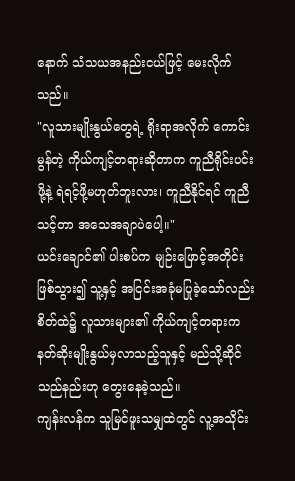နောက် သံသယအနည်းငယ်ဖြင့် မေးလိုက်သည်။
"လူသားမျိုးနွယ်တွေရဲ့ ရိုးရာအလိုက် ကောင်းမွန်တဲ့ ကိုယ်ကျင့်တရားဆိုတာက ကူညီရိုင်းပင်းဖို့နဲ့ ရဲရင့်ဖို့မဟုတ်ဘူးလား၊ ကူညီနိုင်ရင် ကူညီသင့်တာ အသေအချာပဲပေါ့။"
ယင်းချောင်၏ ပါးစပ်က မျဉ်းဖြောင့်အတိုင်းဖြစ်သွား၍ သူ့နှင့် အငြင်းအခုံမပြုခဲ့သော်လည်း စိတ်ထဲ၌ လူသားများ၏ ကိုယ်ကျင့်တရားက နတ်ဆိုးမျိုးနွယ်မှလာသည့်သူနှင့် မည်သို့ဆိုင်သည်နည်းဟု တွေးနေခဲ့သည်။
ကျန်းလန်က သူမြင်ဖူးသမျှထဲတွင် လူ့အသိုင်း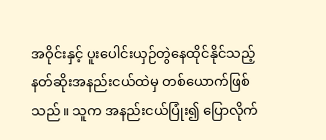အဝိုင်းနှင့် ပူးပေါင်းယှဉ်တွဲနေထိုင်နိုင်သည့် နတ်ဆိုးအနည်းငယ်ထဲမှ တစ်ယောက်ဖြစ်သည်။ သူက အနည်းငယ်ပြုံး၍ ပြောလိုက်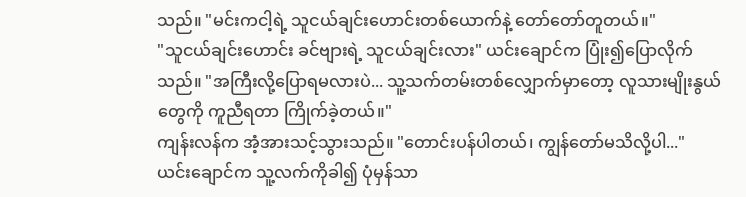သည်။ "မင်းကငါ့ရဲ့ သူငယ်ချင်းဟောင်းတစ်ယောက်နဲ့ တော်တော်တူတယ်။"
"သူငယ်ချင်းဟောင်း ခင်ဗျားရဲ့ သူငယ်ချင်းလား" ယင်းချောင်က ပြုံး၍ပြောလိုက်သည်။ "အကြီးလို့ပြောရမလားပဲ... သူ့သက်တမ်းတစ်လျှောက်မှာတော့ လူသားမျိုးနွယ်တွေကို ကူညီရတာ ကြိုက်ခဲ့တယ်။"
ကျန်းလန်က အံ့အားသင့်သွားသည်။ "တောင်းပန်ပါတယ်၊ ကျွန်တော်မသိလို့ပါ..."
ယင်းချောင်က သူ့လက်ကိုခါ၍ ပုံမှန်သာ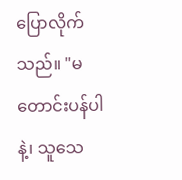ပြောလိုက်သည်။ "မတောင်းပန်ပါနဲ့၊ သူသေ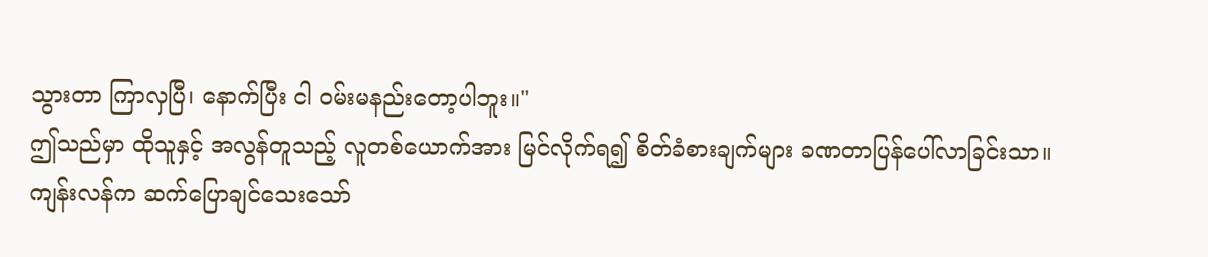သွားတာ ကြာလှပြီ၊ နောက်ပြီး ငါ ဝမ်းမနည်းတော့ပါဘူး။"
ဤသည်မှာ ထိုသူနှင့် အလွန်တူသည့် လူတစ်ယောက်အား မြင်လိုက်ရ၍ စိတ်ခံစားချက်များ ခဏတာပြန်ပေါ်လာခြင်းသာ။
ကျန်းလန်က ဆက်ပြောချင်သေးသော်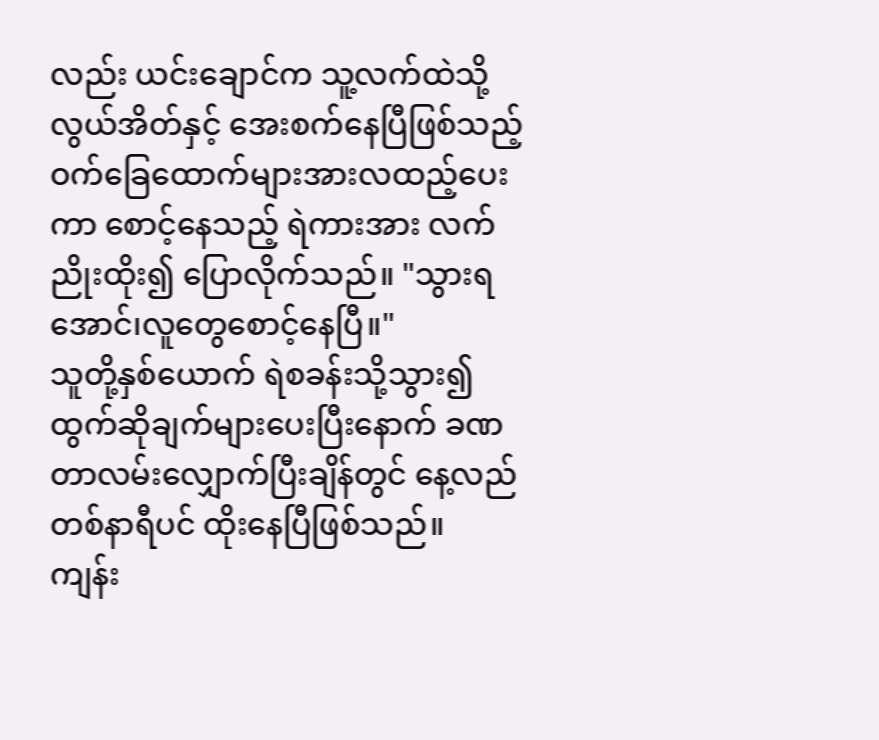လည်း ယင်းချောင်က သူ့လက်ထဲသို့ လွယ်အိတ်နှင့် အေးစက်နေပြီဖြစ်သည့် ဝက်ခြေထောက်များအားလထည့်ပေးကာ စောင့်နေသည့် ရဲကားအား လက်ညိုးထိုး၍ ပြောလိုက်သည်။ "သွားရအောင်၊လူတွေစောင့်နေပြီ။"
သူတို့နှစ်ယောက် ရဲစခန်းသို့သွား၍ ထွက်ဆိုချက်များပေးပြီးနောက် ခဏတာလမ်းလျှောက်ပြီးချိန်တွင် နေ့လည်တစ်နာရီပင် ထိုးနေပြီဖြစ်သည်။
ကျန်း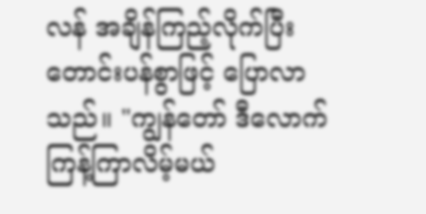လန် အချိန်ကြည့်လိုက်ပြီး တောင်းပန်စွာဖြင့် ပြောလာသည်။ "ကျွန်တော် ဒီလောက် ကြန့်ကြာလိမ့်မယ်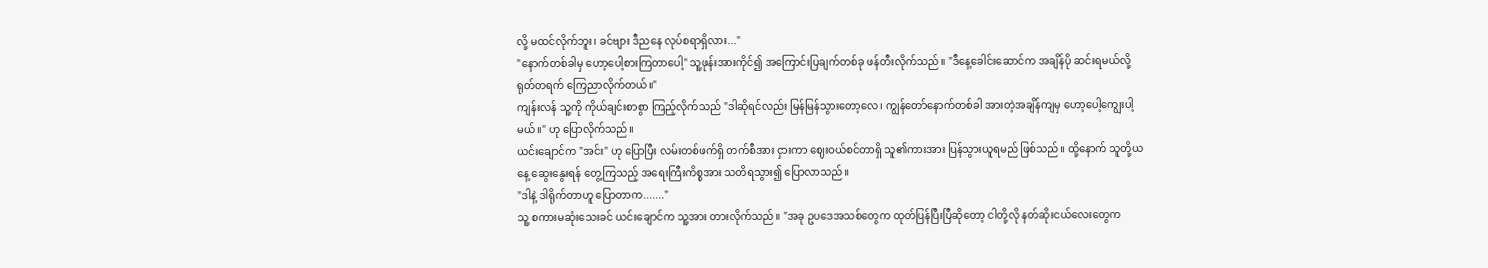လို့ မထင်လိုက်ဘူး၊ ခင်ဗျား ဒီညနေ လုပ်စရာရှိလား..."
"နောက်တစ်ခါမှ ဟော့ပေါ့စားကြတာပေါ့" သူ့ဖုန်းအားကိုင်၍ အကြောင်းပြချက်တစ်ခု ဖန်တီးလိုက်သည်။ "ဒီနေ့ခေါင်းဆောင်က အချိန်ပို ဆင်းရမယ်လို့ ရုတ်တရက် ကြေညာလိုက်တယ်။"
ကျန်းလန် သူ့ကို ကိုယ်ချင်းစာစွာ ကြည့်လိုက်သည် "ဒါဆိုရင်လည်း မြန်မြန်သွားတော့လေ၊ ကျွန်တော်နောက်တစ်ခါ အားတဲ့အချိန်ကျမှ ဟော့ပေါ့ကျွေးပါ့မယ်။" ဟု ပြောလိုက်သည်။
ယင်းချောင်က "အင်း" ဟု ပြောပြီး လမ်းတစ်ဖက်ရှိ တက်စီအား ငှားကာ ဈေးဝယ်စင်တာရှိ သူ၏ကားအား ပြန်သွားယူရမည် ဖြစ်သည်။ ထို့နောက် သူတို့ယနေ့ ဆွေးနွေးရန် တွေ့ကြသည့် အရေးကြီးကိစ္စအား သတိရသွား၍ ပြောလာသည်။
"ဒါနဲ့ ဒါရိုက်တာဟူ ပြောတာက......."
သူ့ စကားမဆုံးသေးခင် ယင်းချောင်က သူ့အား တားလိုက်သည်။ "အခု ဥပဒေအသစ်တွေက ထုတ်ပြန်ပြီးပြီဆိုတော့ ငါတို့လို နတ်ဆိုးငယ်လေးတွေက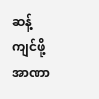ဆန့်ကျင်ဖို့အာဏာ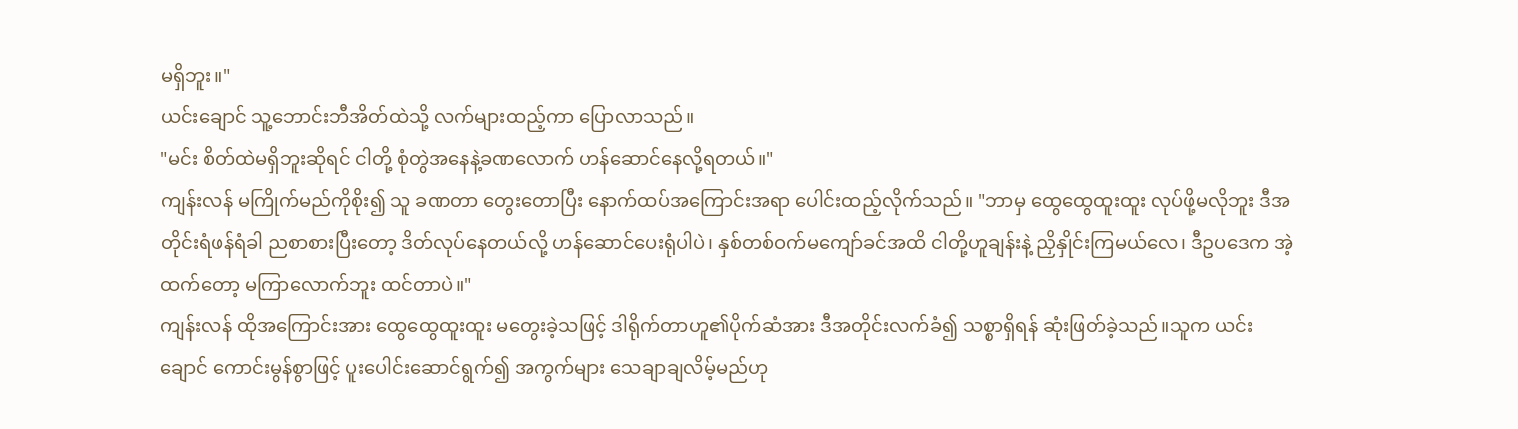မရှိဘူး။"
ယင်းချောင် သူ့ဘောင်းဘီအိတ်ထဲသို့ လက်များထည့်ကာ ပြောလာသည်။
"မင်း စိတ်ထဲမရှိဘူးဆိုရင် ငါတို့ စုံတွဲအနေနဲ့ခဏလောက် ဟန်ဆောင်နေလို့ရတယ်။"
ကျန်းလန် မကြိုက်မည်ကိုစိုး၍ သူ ခဏတာ တွေးတောပြီး နောက်ထပ်အကြောင်းအရာ ပေါင်းထည့်လိုက်သည်။ "ဘာမှ ထွေထွေထူးထူး လုပ်ဖို့မလိုဘူး ဒီအတိုင်းရံဖန်ရံခါ ညစာစားပြီးတော့ ဒိတ်လုပ်နေတယ်လို့ ဟန်ဆောင်ပေးရုံပါပဲ၊ နှစ်တစ်ဝက်မကျော်ခင်အထိ ငါတို့ဟူချန်းနဲ့ ညှိနှိုင်းကြမယ်လေ၊ ဒီဥပဒေက အဲ့ထက်တော့ မကြာလောက်ဘူး ထင်တာပဲ။"
ကျန်းလန် ထိုအကြောင်းအား ထွေထွေထူးထူး မတွေးခဲ့သဖြင့် ဒါရိုက်တာဟူ၏ပိုက်ဆံအား ဒီအတိုင်းလက်ခံ၍ သစ္စာရှိရန် ဆုံးဖြတ်ခဲ့သည်။သူက ယင်းချောင် ကောင်းမွန်စွာဖြင့် ပူးပေါင်းဆောင်ရွက်၍ အကွက်များ သေချာချလိမ့်မည်ဟု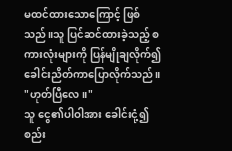မထင်ထားသောကြောင့် ဖြစ်သည်။သူ ပြင်ဆင်ထားခဲ့သည့် စကားလုံးများကို ပြန်မျိုချလိုက်၍ ခေါင်းညိတ်ကာပြောလိုက်သည်။ "ဟုတ်ပြီလေ။"
သူ ငွေ၏ပါဝါအား ခေါင်းငုံ့၍ စည်း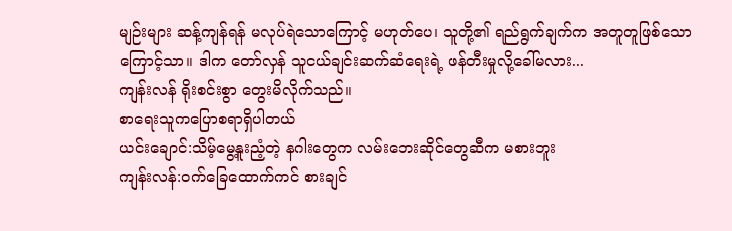မျဉ်းများ ဆန့်ကျန်ရန် မလုပ်ရဲသောကြောင့် မဟုတ်ပေ၊ သူတို့၏ ရည်ရွက်ချက်က အတူတူဖြစ်သောကြောင့်သာ။ ဒါက တော်လှန် သူငယ်ချင်းဆက်ဆံရေးရဲ့ ဖန်တီးမှုလို့ခေါ်မလား...
ကျန်းလန် ရိုးစင်းစွာ တွေးမိလိုက်သည်။
စာရေးသူကပြောစရာရှိပါတယ်
ယင်းချောင်:သိမ့်မွေ့နူးညံ့တဲ့ နဂါးတွေက လမ်းဘေးဆိုင်တွေဆီက မစားဘူး
ကျန်းလန်:ဝက်ခြေထောက်ကင် စားချင်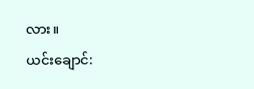လား။
ယင်းချောင်: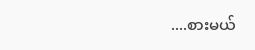....စားမယ်